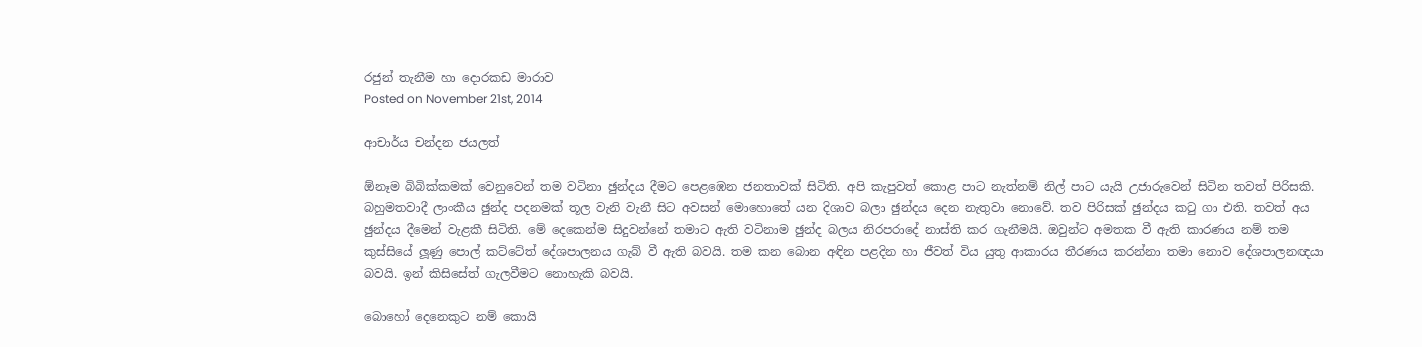රජුන් තැනීම හා දොරකඩ මාරාව
Posted on November 21st, 2014

ආචාර්ය චන්දන ජයලත්

ඕනෑම බිබික්කමක් වෙනුවෙන් තම වටිනා ඡුන්දය දීමට පෙළඹෙන ජනතාවක් සිටිති. අපි කැපුවත් කොළ පාට නැත්නම් නිල් පාට යැයි උජාරුවෙන් සිටින තවත් පිරිසකි. බහුමතවාදී ලාංකීය ඡුන්ද පදනමක් තූල වැනි වැනී සිට අවසන් මොහොතේ යන දිශාව බලා ඡුන්දය දෙන නැතුවා නොවේ. තව පිරිසක් ඡුන්දය කටු ගා එති. තවත් අය ඡුන්දය දීමෙන් වැළකී සිටිති. මේ දෙකෙන්ම සිදුවන්නේ තමාට ඇති වටිනාම ඡුන්ද බලය නිරපරාදේ නාස්ති කර ගැනීමයි. ඔවුන්ට අමතක වී ඇති කාරණය නම් තම කුස්සියේ ලූණු පොල් කට්ටේත් දේශපාලනය ගැබ් වී ඇති බවයි. තම කන බොන අඳින පළදින හා ජීවත් විය යුතු ආකාරය තීරණය කරන්නා තමා නොව දේශපාලනඥයා බවයි. ඉන් කිසිසේත් ගැලවීමට නොහැකි බවයි.

බොහෝ දෙනෙකුට නම් කොයි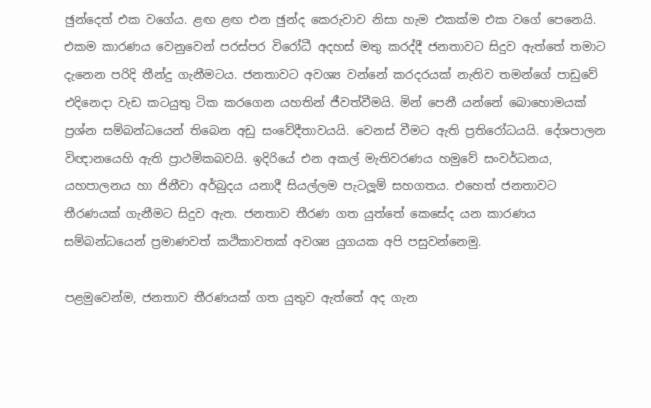ඡුන්දෙත් එක වගේය. ළඟ ළඟ එන ඡුන්ද කෙරුවාව නිසා හැම එකක්ම එක වගේ පෙනෙයි. එකම කාරණය වෙනුවෙන් පරස්පර විරෝධී අදහස් මතු කරද්දී ජනතාවට සිදුව ඇත්තේ තමාට දැනෙන පරිදි තීන්දු ගැනීමටය. ජනතාවට අවශ්‍ය වන්නේ කරදරයක් නැතිව තමන්ගේ පාඩුවේ එදිනෙදා වැඩ කටයුතු ටික කරගෙන යහතින් ජීවත්වීමයි. මින් පෙනී යන්නේ බොහොමයක් ප්‍රශ්න සම්බන්ධයෙන් තිබෙන අඩු සංවේදීතාවයයි. වෙනස් වීමට ඇති ප්‍රතිරෝධයයි. දේශපාලන විඥානයෙහි ඇති ප්‍රාථමිකබවයි. ඉදිරියේ එන අකල් මැතිවරණය හමුවේ සංවර්ධනය, යහපාලනය හා ජිනීවා අර්බුදය යනාදී සියල්ලම පැටලූම් සහගතය. එහෙත් ජනතාවට තීරණයක් ගැනීමට සිදුව ඇත. ජනතාව තීරණ ගත යුත්තේ කෙසේද යන කාරණය සම්බන්ධයෙන් ප්‍රමාණවත් කථිකාවතක් අවශ්‍ය යුගයක අපි පසුවන්නෙමු.

පළමුවෙන්ම, ජනතාව තීරණයක් ගත යුතුව ඇත්තේ අද ගැන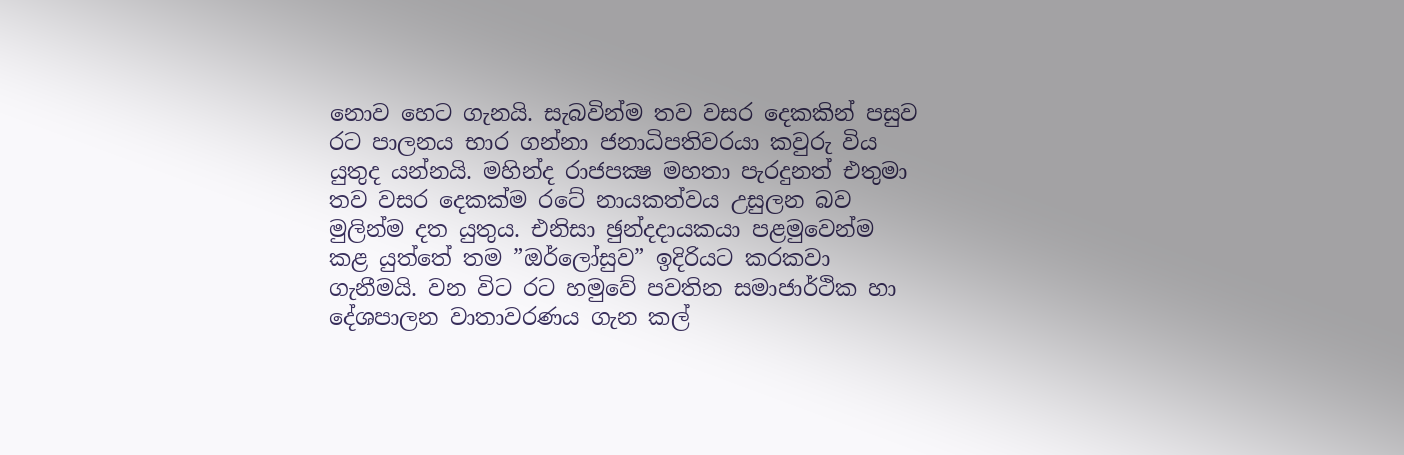නොව හෙට ගැනයි. සැබවින්ම තව වසර දෙකකින් පසුව රට පාලනය භාර ගන්නා ජනාධිපතිවරයා කවුරු විය යුතුද යන්නයි. මහින්ද රාජපක්‍ෂ මහතා පැරදුනත් එතුමා තව වසර දෙකක්ම රටේ නායකත්වය උසුලන බව මුලින්ම දත යුතුය. එනිසා ඡුන්දදායකයා පළමුවෙන්ම කළ යුත්තේ තම ”ඔර්ලෝසුව” ඉදිරියට කරකවා ගැනීමයි. වන විට රට හමුවේ පවතින සමාජාර්ථික හා දේශපාලන වාතාවරණය ගැන කල්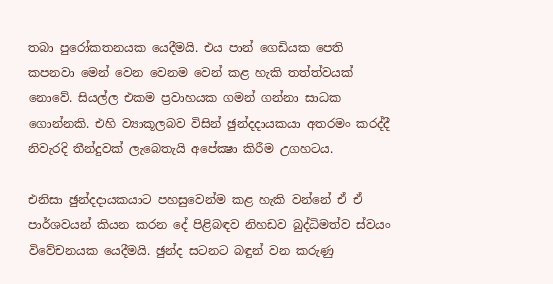තබා පුරෝකතනයක යෙදීමයි. එය පාන් ගෙඩියක පෙති කපනවා මෙන් වෙන වෙනම වෙන් කළ හැකි තත්ත්වයක් නොවේ. සියල්ල එකම ප්‍රවාහයක ගමන් ගන්නා සාධක ගොන්නකි. එහි ව්‍යාකූලබව විසින් ඡුන්දදායකයා අතරමං කරද්දී නිවැරදි තීන්දුවක් ලැබෙතැයි අපේක්‍ෂා කිරීම උගහටය.

එනිසා ඡුන්දදායකයාට පහසුවෙන්ම කළ හැකි වන්නේ ඒ ඒ පාර්ශවයන් කියන කරන දේ පිළිබඳව නිහඩව බුද්ධිමත්ව ස්වයං විවේචනයක යෙදීමයි. ඡුන්ද සටනට බඳුන් වන කරුණු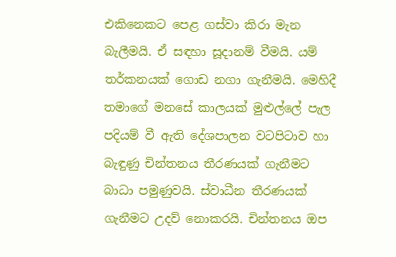එකිනෙකට පෙළ ගස්වා කිරා මැන බැලීමයි. ඒ සඳහා සූදානම් වීමයි. යම් තර්කනයක් ගොඩ නගා ගැනීමයි. මෙහිදී තමාගේ මනසේ කාලයක් මුළුල්ලේ පැල පදියම් වී ඇති දේශපාලන වටපිටාව හා බැඳුණු චින්තනය තීරණයක් ගැනීමට බාධා පමුණුවයි. ස්වාධීන තීරණයක් ගැනීමට උදව් නොකරයි. චින්තනය ඔප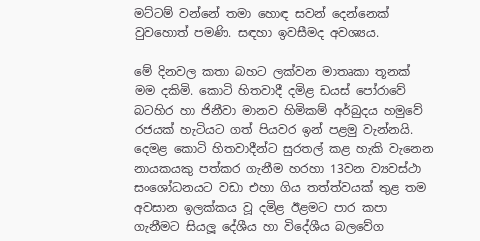මට්ටම් වන්නේ තමා හොඳ සවන් දෙන්නෙක් වුවහොත් පමණි. සඳහා ඉවසීමද අවශ්‍යය.

මේ දිනවල කතා බහට ලක්වන මාතෘකා තූනක් මම දකිමි. කොටි හිතවාදී දමිළ ඩයස් පෝරාවේ බටහිර හා ජිනීවා මානව හිමිකම් අර්බුදය හමුවේ රජයක් හැටියට ගත් පියවර ඉන් පළමු වැන්නයි. දෙමළ කොටි හිතවාදීන්ට සුරතල් කළ හැකි වැනෙන නායකයකු පත්කර ගැනීම හරහා 13වන ව්‍යවස්ථා සංශෝධනයට වඩා එහා ගිය තත්ත්වයක් තුළ තම අවසාන ඉලක්කය වූ දමිළ ඊළමට පාර කපා ගැනීමට සියලූ දේශීය හා විදේශීය බලවේග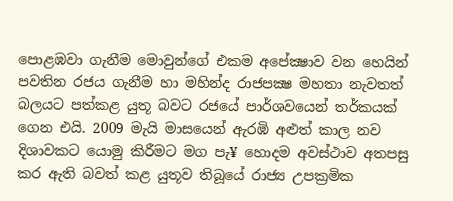පොළඹවා ගැනීම මොවුන්ගේ එකම අපේක්‍ෂාව වන හෙයින් පවතින රජය ගැනීම හා මහින්ද රාජපක්‍ෂ මහතා නැවතත් බලයට පත්කළ යුතූ බවට රජයේ පාර්ශවයෙන් තර්කයක් ගෙන එයි. 2009 මැයි මාසයෙන් ඇරඹි අළුත් කාල නව දිශාවකට යොමු කිරීමට මග පැ¥ හොදම අවස්ථාව අතපසු කර ඇති බවත් කළ යුතූව තිබූයේ රාජ්‍ය උපක්‍රමික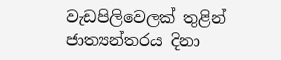වැඩපිලිවෙලක් තුළින් ජාත්‍යන්තරය දිනා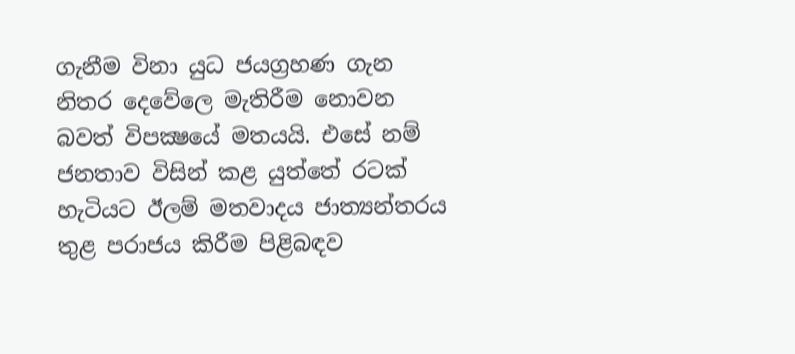ගැනීම විනා යුධ ජයග්‍රහණ ගැන නිතර දෙවේලෙ මැතිරීම නොවන බවත් විපක්‍ෂයේ මතයයි. එසේ නම් ජනතාව විසින් කළ යුත්තේ රටක් හැටියට ඊලම් මතවාදය ජාත්‍යන්තරය තුළ පරාජය කිරීම පිළිබඳව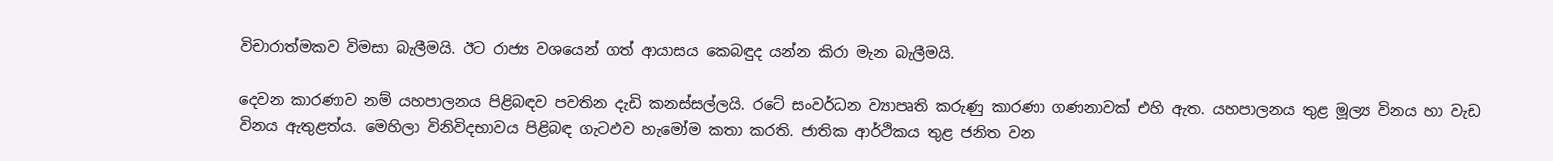විචාරාත්මකව විමසා බැලීමයි. ඊට රාජ්‍ය වශයෙන් ගත් ආයාසය කෙබඳුද යන්න කිරා මැන බැලීමයි.

දෙවන කාරණාව නම් යහපාලනය පිළිබඳව පවතින දැඩි කනස්සල්ලයි. රටේ සංවර්ධන ව්‍යාපෘති කරුණු කාරණා ගණනාවක් එහි ඇත. යහපාලනය තුළ මූල්‍ය විනය හා වැඩ විනය ඇතුළත්ය. මෙහිලා විනිවිදභාවය පිළිබඳ ගැටඵව හැමෝම කතා කරති. ජාතික ආර්ථිකය තුළ ජනිත වන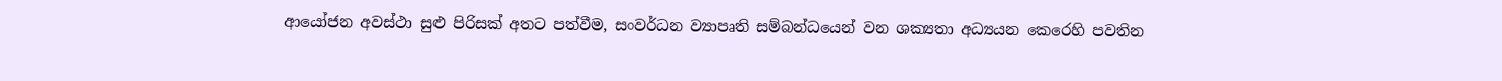ආයෝජන අවස්ථා සුළු පිරිසක් අතට පත්වීම, සංවර්ධන ව්‍යාපෘති සම්බන්ධයෙන් වන ශක්‍යතා අධ්‍යයන කෙරෙහි පවතින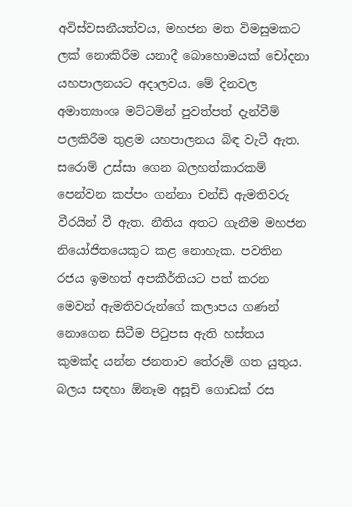අවිස්වසනීයත්වය, මහජන මත විමසුමකට ලක් නොකිරීම යනාදී බොහොමයක් චෝදනා යහපාලනයට අදාලවය. මේ දිනවල අමාත්‍යාංශ මට්ටමින් පුවත්පත් දැන්වීම් පලකිරීම තුළම යහපාලනය බිඳ වැටී ඇත. සරොම් උස්සා ගෙන බලහත්කාරකම් පෙන්වන කප්පං ගන්නා චන්ඩි ඇමතිවරු වීරයින් වී ඇත. නීතිය අතට ගැනීම මහජන නියෝජිතයෙකුට කළ නොහැක. පවතින රජය ඉමහත් අපකීර්තියට පත් කරන මෙවන් ඇමතිවරුන්ගේ කලාපය ගණන් නොගෙන සිටීම පිටුපස ඇති හස්තය කුමක්ද යන්න ජනතාව තේරුම් ගත යුතුය. බලය සඳහා ඕනෑම අසූචි ගොඩක් රස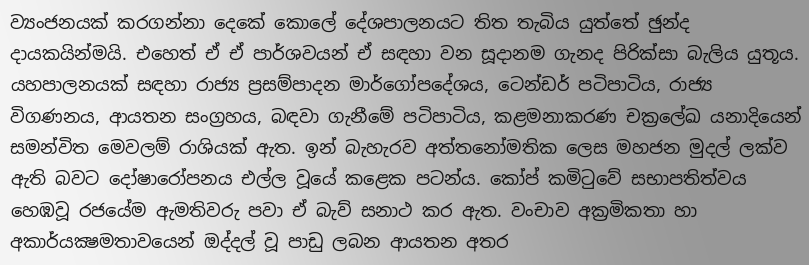ව්‍යංජනයක් කරගන්නා දෙකේ කොලේ දේශපාලනයට තිත තැබිය යුත්තේ ඡුන්ද දායකයින්මයි. එහෙත් ඒ ඒ පාර්ශවයන් ඒ සඳහා වන සූදානම ගැනද පිරික්සා බැලිය යුතූය. යහපාලනයක් සඳහා රාජ්‍ය ප්‍රසම්පාදන මාර්ගෝපදේශය, ටෙන්ඩර් පටිපාටිය, රාජ්‍ය විගණනය, ආයතන සංග්‍රහය, බඳවා ගැනීමේ පටිපාටිය, කළමනාකරණ චක්‍රලේඛ යනාදියෙන් සමන්විත මෙවලම් රාශියක් ඇත. ඉන් බැහැරව අත්තනෝමතික ලෙස මහජන මුදල් ලක්ව ඇති බවට දෝෂාරෝපනය එල්ල වූයේ කළෙක පටන්ය. කෝප් කමිටුවේ සභාපතිත්වය හෙඹවූ රජයේම ඇමතිවරු පවා ඒ බැව් සනාථ කර ඇත. වංචාව අක්‍රමිකතා හා අකාර්යක්‍ෂමතාවයෙන් ඔද්දල් වූ පාඩු ලබන ආයතන අතර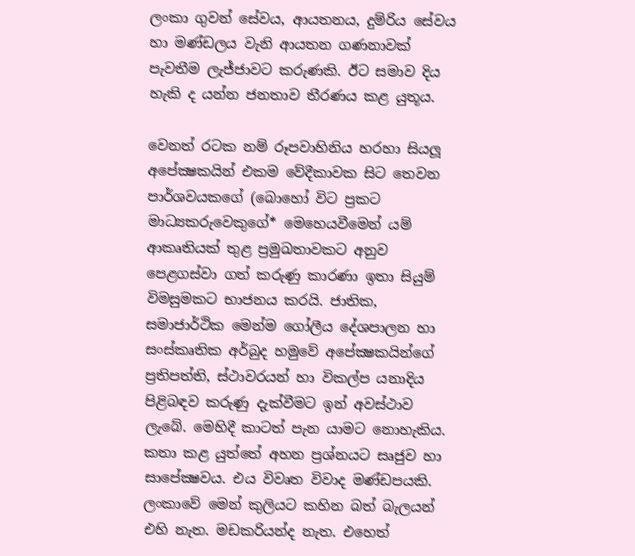ලංකා ගුවන් සේවය, ආයතනය, දුම්රිය සේවය හා මණ්ඩලය වැනි ආයතන ගණනාවක් පැවතීම ලැජ්ජාවට කරුණකි. ඊට සමාව දිය හැකි ද යන්න ජනතාව තීරණය කළ යුතූය.

වෙනත් රටක නම් රූපවාහිනිය හරහා සියලූ අපේක්‍ෂකයින් එකම වේදීකාවක සිට තෙවන පාර්ශවයකගේ (බොහෝ විට ප්‍රකට මාධ්‍යකරුවෙකුගේ* මෙහෙයවීමෙන් යම් ආකෘතියක් තුළ ප්‍රමුඛතාවකට අනුව පෙළගස්වා ගත් කරුණු කාරණා ඉතා සියුම් විමසුමකට භාජනය කරයි. ජාතික, සමාජාර්ථික මෙන්ම ගෝලීය දේශපාලන හා සංස්කෘතික අර්බුද හමුවේ අපේක්‍ෂකයින්ගේ ප්‍රතිපත්ති, ස්ථාවරයන් හා විකල්ප යනාදිය පිළිබඳව කරුණු දැක්වීමට ඉන් අවස්ථාව ලැබේ. මෙහිදී කාටත් පැන යාමට නොහැකිය. කතා කළ යුත්තේ අහන ප්‍රශ්නයට සෘජුව හා සාපේක්‍ෂවය. එය විවෘත විවාද මණ්ඩපයකි. ලංකාවේ මෙන් කුලියට කහින බත් බැලයන් එහි නැත. මඩකරියන්ද නැත. එහෙත්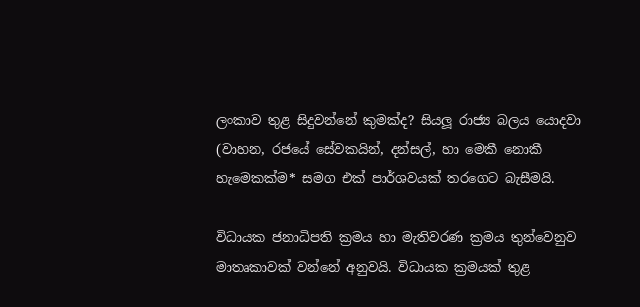ලංකාව තුළ සිදුවන්නේ කුමක්ද? සියලූ රාජ්‍ය බලය යොදවා (වාහන, රජයේ සේවකයින්, දන්සල්, හා මෙකී නොකී හැමෙකක්ම* සමග එක් පාර්ශවයක් තරගෙට බැසීමයි.

විධායක ජනාධිපති ක්‍රමය හා මැතිවරණ ක්‍රමය තුන්වෙනුව මාතෘකාවක් වන්නේ අනුවයි. විධායක ක්‍රමයක් තුළ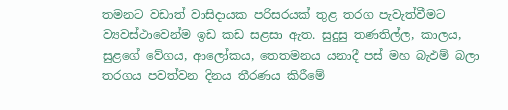තමනට වඩාත් වාසිදායක පරිසරයක් තුළ තරග පැවැත්වීමට ව්‍යවස්ථාවෙන්ම ඉඩ කඩ සළසා ඇත. සුදුසු තණතිල්ල, කාලය, සුළගේ වේගය, ආලෝකය, තෙතමනය යනාදී පස් මහ බැඵම් බලා තරගය පවත්වන දිනය තීරණය කිරීමේ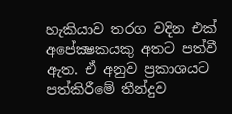හැකියාව තරග වදින එක් අපේක්‍ෂකයකු අතට පත්වී ඇත. ඒ අනුව ප්‍රකාශයට පත්කිරීමේ තීන්දුව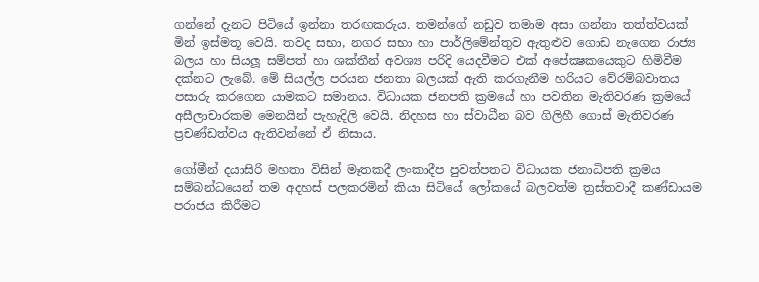ගන්නේ දැනට පිටියේ ඉන්නා තරඟකරුය. තමන්ගේ නඩුව තමාම අසා ගන්නා තත්ත්වයක් මින් ඉස්මතූ වෙයි. තවද සභා, නගර සභා හා පාර්ලිමේන්තුව ඇතුළුව ගොඩ නැගෙන රාජ්‍ය බලය හා සියලූ සම්පත් හා ශක්තීන් අවශ්‍ය පරිදි යෙදවීමට එක් අපේක්‍ෂකයෙකුට හිමිවීම දක්නට ලැබේ. මේ සියල්ල පරයන ජනතා බලයක් ඇති කරගැනීම හරියට වේරම්බවාතය පසාරු කරගෙන යාමකට සමානය. විධායක ජනපති ක්‍රමයේ හා පවතින මැතිවරණ ක්‍රමයේ අසීලාචාරකම මෙනයින් පැහැදිලි වෙයි. නිදහස හා ස්වාධීන බව ගිලිහී ගොස් මැතිවරණ ප්‍රචණ්ඩත්වය ඇතිවන්නේ ඒ නිසාය.

ගෝමීන් දයාසිරි මහතා විසින් මෑතකදී ලංකාදීප පුවත්පතට විධායක ජනාධිපති ක්‍රමය සම්බන්ධයෙන් තම අදහස් පලකරමින් කියා සිටියේ ලෝකයේ බලවත්ම ත්‍රස්තවාදී කණ්ඩායම පරාජය කිරීමට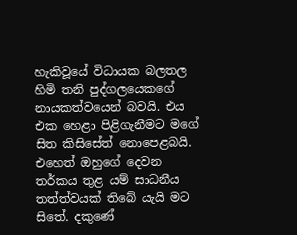හැකිවූයේ විධායක බලතල හිමි තනි පුද්ගලයෙකගේ නායකත්වයෙන් බවයි. එය එක හෙළා පිළිගැනීමට මගේ සිත කිසිසේත් නොපෙළබයි. එහෙත් ඔහුගේ දෙවන තර්කය තුළ යම් සාධනීය තත්ත්වයක් තිබේ යැයි මට සිතේ. දකුණේ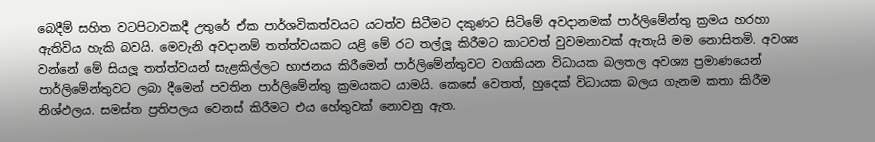බෙදීම් සහිත වටපිටාවකදී උතුරේ ඒක පාර්ශවිකත්වයට යටත්ව සිටීමට දකුණට සිටිමේ අවදානමක් පාර්ලිමේන්තු ක්‍රමය හරහා ඇතිවිය හැකි බවයි. මෙවැනි අවදානම් තත්ත්වයකට යළි මේ රට තල්ලූ කිරීමට කාටවත් වුවමනාවක් ඇතැයි මම නොසිතමි. අවශ්‍ය වන්නේ මේ සියලූ තත්ත්වයන් සැළකිල්ලට භාජනය කිරීමෙන් පාර්ලිමේන්තුවට වගකියන විධායක බලතල අවශ්‍ය ප්‍රමාණයෙන් පාර්ලිමේන්තුවට ලබා දීමෙන් පවතින පාර්ලිමේන්තු ක්‍රමයකට යාමයි. කෙසේ වෙතත්, හුදෙක් විධායක බලය ගැනම කතා කිරීම නිශ්ඵලය. සමස්ත ප්‍රතිපලය වෙනස් කිරීමට එය හේතුවක් නොවනු ඇත.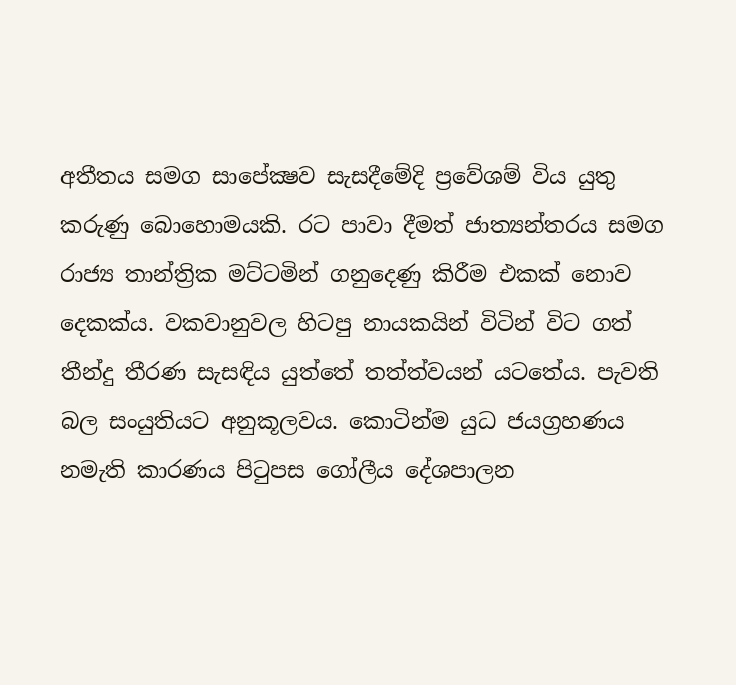අතීතය සමග සාපේක්‍ෂව සැසදීමේදි ප්‍රවේශම් විය යුතු කරුණු බොහොමයකි. රට පාවා දීමත් ජාත්‍යන්තරය සමග රාජ්‍ය තාන්ත්‍රික මට්ටමින් ගනුදෙණු කිරීම එකක් නොව දෙකක්ය. වකවානුවල හිටපු නායකයින් විටින් විට ගත් තීන්දු තීරණ සැසඳිය යුත්තේ තත්ත්වයන් යටතේය. පැවති බල සංයුතියට අනුකූලවය. කොටින්ම යුධ ජයග්‍රහණය නමැති කාරණය පිටුපස ගෝලීය දේශපාලන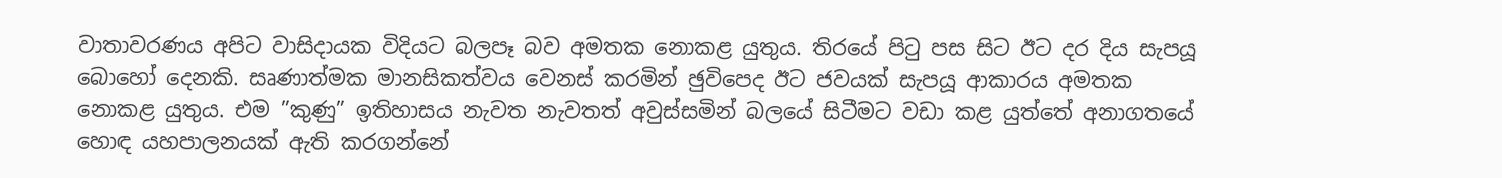වාතාවරණය අපිට වාසිදායක විදියට බලපෑ බව අමතක නොකළ යුතුය. තිරයේ පිටු පස සිට ඊට දර දිය සැපයූ බොහෝ දෙනකි. සෘණාත්මක මානසිකත්වය වෙනස් කරමින් ඡුවිපෙද ඊට ජවයක් සැපයූ ආකාරය අමතක නොකළ යුතුය. එම ”කුණු” ඉතිහාසය නැවත නැවතත් අවුස්සමින් බලයේ සිටීමට වඩා කළ යුත්තේ අනාගතයේ හොඳ යහපාලනයක් ඇති කරගන්නේ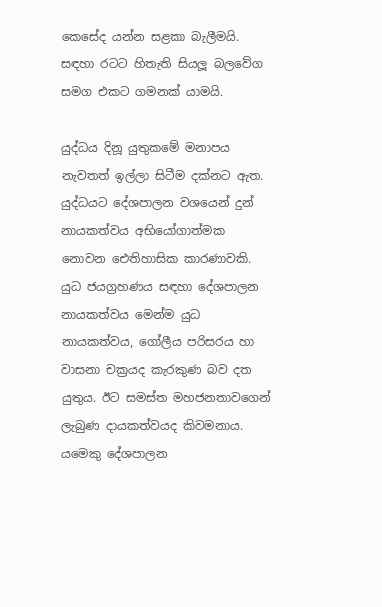කෙසේද යන්න සළකා බැලීමයි. සඳහා රටට හිතැති සියලූ බලවේග සමග එකට ගමනක් යාමයි.

යුද්ධය දිනූ යුතුකමේ මනාපය නැවතත් ඉල්ලා සිටීම දක්නට ඇත. යුද්ධයට දේශපාලන වශයෙන් දුන් නායකත්වය අභියෝගාත්මක නොවන ඓතිහාසික කාරණාවකි. යුධ ජයග්‍රහණය සඳහා දේශපාලන නායකත්වය මෙන්ම යුධ නායකත්වය, ගෝලීය පරිසරය හා වාසනා චක්‍රයද කැරකුණ බව දත යුතුය. ඊට සමස්ත මහජනතාවගෙන් ලැබුණ දායකත්වයද කිවමනාය. යමෙකු දේශපාලන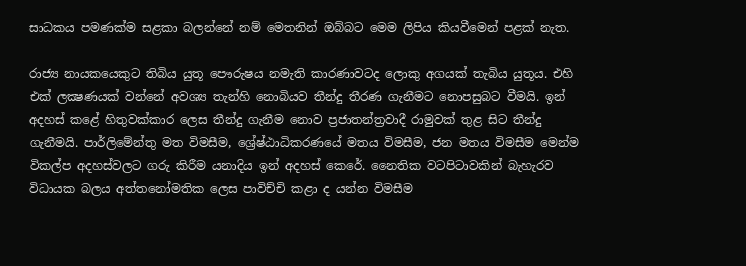සාධකය පමණක්ම සළකා බලන්නේ නම් මෙතනින් ඔබ්බට මෙම ලිපිය කියවීමෙන් පළක් නැත.

රාජ්‍ය නායකයෙකුට තිබිය යුතූ පෞරුෂය නමැති කාරණාවටද ලොකු අගයක් තැබිය යුතූය. එහි එක් ලක්‍ෂණයක් වන්නේ අවශ්‍ය තැන්හි නොබියව තීන්දු තීරණ ගැනීමට නොපසුබට වීමයි. ඉන් අදහස් කළේ හිතුවක්කාර ලෙස තීන්දු ගැනීම නොව ප්‍රජාතන්ත්‍රවාදී රාමුවක් තුළ සිට තීන්දු ගැනීමයි. පාර්ලිමේන්තු මත විමසීම, ශ්‍රේෂ්ඨාධිකරණයේ මතය විමසීම, ජන මතය විමසීම මෙන්ම විකල්ප අදහස්වලට ගරු කිරීම යනාදිය ඉන් අදහස් කෙරේ. නෛතික වටපිටාවකින් බැහැරව විධායක බලය අත්තනෝමතික ලෙස පාවිච්චි කළා ද යන්න විමසීම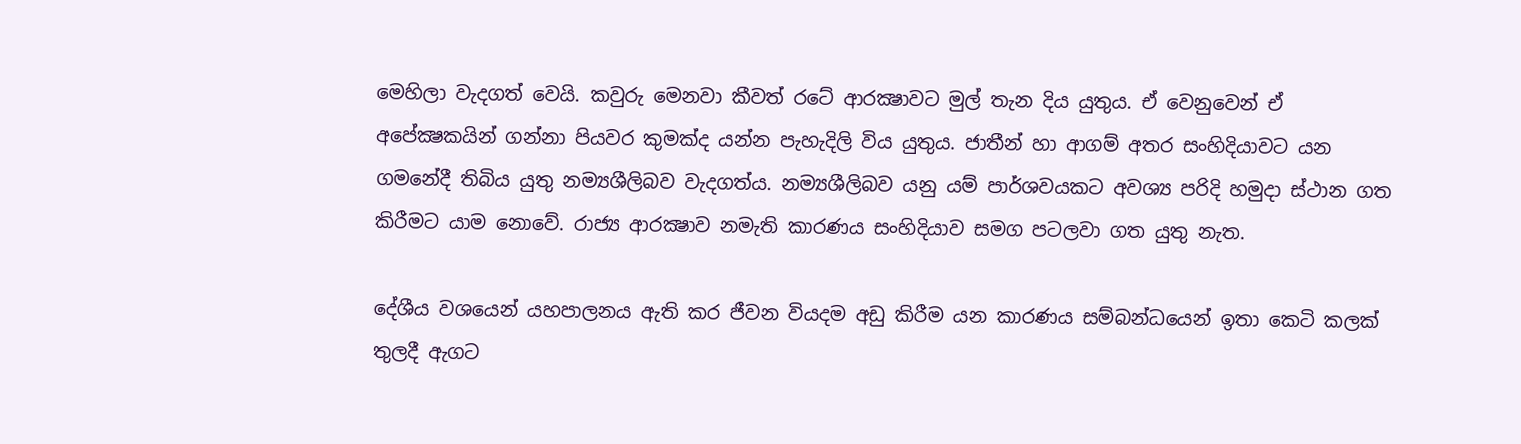මෙහිලා වැදගත් වෙයි. කවුරු මෙනවා කීවත් රටේ ආරක්‍ෂාවට මුල් තැන දිය යුතුය. ඒ වෙනුවෙන් ඒ අපේක්‍ෂකයින් ගන්නා පියවර කුමක්ද යන්න පැහැදිලි විය යුතුය. ජාතීන් හා ආගම් අතර සංහිදියාවට යන ගමනේදී තිබිය යුතු නම්‍යශීලිබව වැදගත්ය. නම්‍යශීලිබව යනු යම් පාර්ශවයකට අවශ්‍ය පරිදි හමුදා ස්ථාන ගත කිරීමට යාම නොවේ. රාජ්‍ය ආරක්‍ෂාව නමැති කාරණය සංහිදියාව සමග පටලවා ගත යුතු නැත.

දේශීය වශයෙන් යහපාලනය ඇති කර ජීවන වියදම අඩු කිරීම යන කාරණය සම්බන්ධයෙන් ඉතා කෙටි කලක් තුලදී ඇගට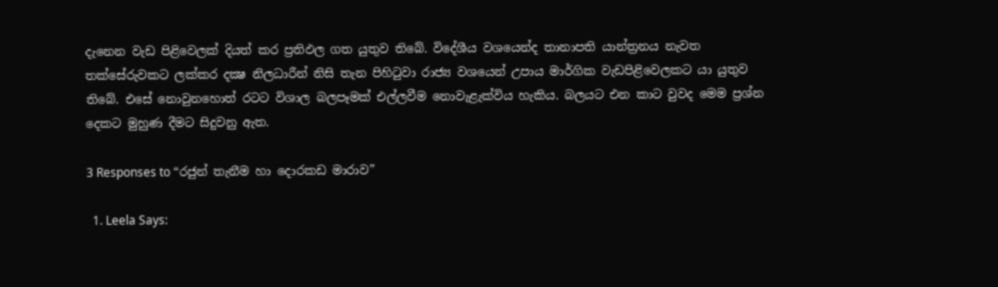දැනෙන වැඩ පිළිවෙලක් දියත් කර ප්‍රතිඵල ගත යුතුව තිබේ. විදේශීය වශයෙන්ද තානාපති යාන්ත්‍රනය නැවත තක්සේරුවකට ලක්කර දක්‍ෂ නිලධාරීන් නිසි තැන පිහිටුවා රාජ්‍ය වශයෙන් උපාය මාර්ගික වැඩපිළිවෙලකට යා යුතුව තිබේ. එසේ නොවුනහොත් රටට විශාල බලපෑමක් එල්ලවීම නොවැළැක්විය හැකිය. බලයට එන කාට වුවද මෙම ප්‍රශ්න දෙකට මුහුණ දීමට සිදුවනු ඇත.

3 Responses to “රජුන් තැනීම හා දොරකඩ මාරාව”

  1. Leela Says: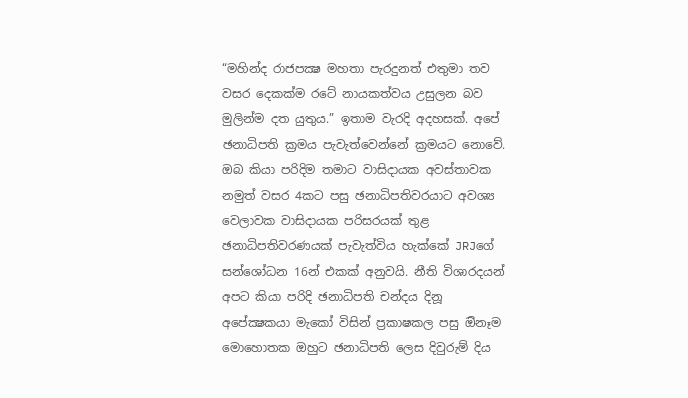“මහින්ද රාජපක්‍ෂ මහතා පැරදුනත් එතුමා තව වසර දෙකක්ම රටේ නායකත්වය උසුලන බව මුලින්ම දත යුතුය.” ඉතාම වැරදි අදහසක්. අපේ ඡනාධිපති ක්‍රමය පැවැත්වෙන්නේ ක්‍රමයට නොවේ. ඔබ කියා පරිදිම තමාට වාසිදායක අවස්තාවක නමුත් වසර 4කට පසු ඡනාධිපතිවරයාට අවශ්‍ය වෙලාවක වාසිදායක පරිසරයක් තුළ ඡනාධිපතිවරණයක් පැවැත්විය හැක්කේ JRJගේ සන්ශෝධන 16න් එකක් අනුවයි. නීති විශාරදයන් අපට කියා පරිදි ඡනාධිපති චන්දය දිනූ අපේක්‍ෂකයා මැකෝ විසින් ප්‍රකාෂකල පසු ඔිනෑම මොහොතක ඔහුට ඡනාධිපති ලෙස දිවුරුම් දිය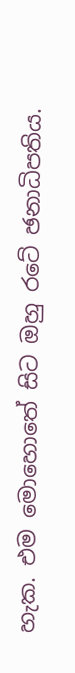හැක. එම මොහොතේ සිට ඔහු රටේ ඡනාධිපතිය.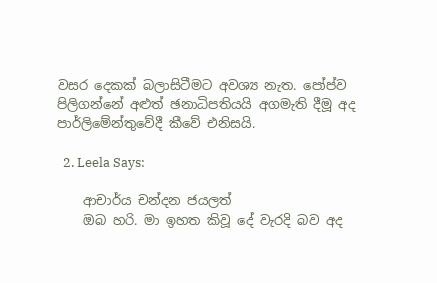වසර දෙකක් බලාසිටීමට අවශ්‍ය නැත. පෝප්ව පිලිගන්නේ අළුත් ඡනාධිපතියයි අගමැති දීමූ අද පාර්ලිමේන්තුවේදී කීවේ එනිසයි.

  2. Leela Says:

    ආචාර්ය චන්දන ජයලත්
    ඔබ හරි. මා ඉහත කිවූ දේ වැරදි බව අද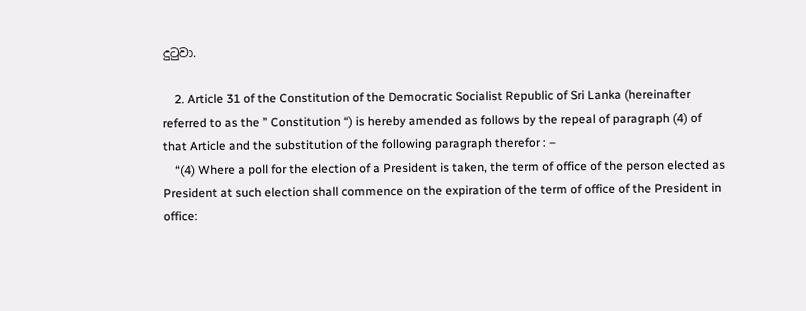දුටුවා.

    2. Article 31 of the Constitution of the Democratic Socialist Republic of Sri Lanka (hereinafter referred to as the ” Constitution “) is hereby amended as follows by the repeal of paragraph (4) of that Article and the substitution of the following paragraph therefor : –
    “(4) Where a poll for the election of a President is taken, the term of office of the person elected as President at such election shall commence on the expiration of the term of office of the President in office: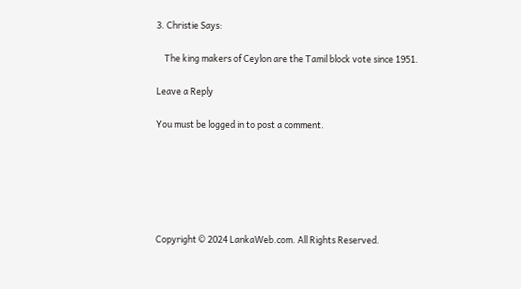3. Christie Says:

    The king makers of Ceylon are the Tamil block vote since 1951.

Leave a Reply

You must be logged in to post a comment.






Copyright © 2024 LankaWeb.com. All Rights Reserved.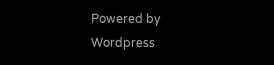Powered by Wordpress